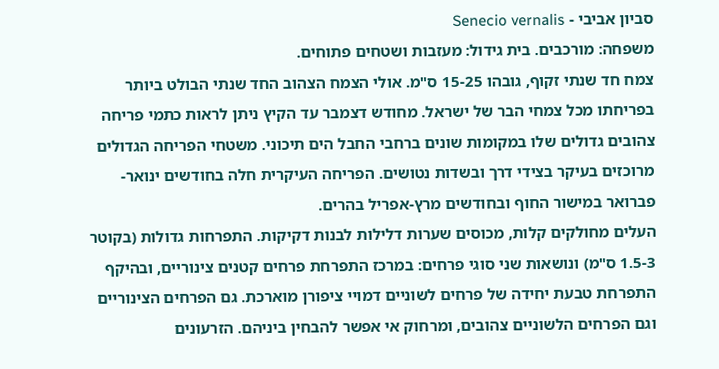סביון אביבי - Senecio vernalis
משפחה: מורכבים. בית גידול: מעזבות ושטחים פתוחים.
צמח חד שנתי זקוף, גובהו 15-25 ס"מ. אולי הצמח הצהוב החד שנתי הבולט ביותר בפריחתו מכל צמחי הבר של ישראל. מחודש דצמבר עד הקיץ ניתן לראות כתמי פריחה צהובים גדולים שלו במקומות שונים ברחבי החבל הים תיכוני. משטחי הפריחה הגדולים מרוכזים בעיקר בצידי דרך ובשדות נטושים. הפריחה העיקרית חלה בחודשים ינואר-פברואר במישור החוף ובחודשים מרץ-אפריל בהרים.
העלים מחולקים קלות, מכוסים שערות דלילות לבנות דקיקות. התפרחות גדולות (בקוטר 1.5-3 ס"מ) ונושאות שני סוגי פרחים: במרכז התפרחת פרחים קטנים צינוריים, ובהיקף התפרחת טבעת יחידה של פרחים לשוניים דמויי ציפורן מוארכת. גם הפרחים הצינוריים וגם הפרחים הלשוניים צהובים, ומרחוק אי אפשר להבחין ביניהם. הזרעונים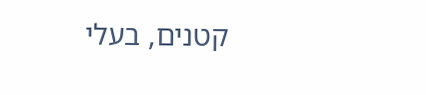קטנים, בעלי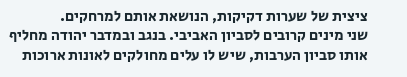ציצית של שערות דקיקות, הנושאת אותם למרחקים.
שני מינים קרובים לסביון האביבי. בנגב ובמדבר יהודה מחליף אותו סביון הערבות, שיש לו עלים מחולקים לאונות ארוכות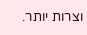וצרות יותר.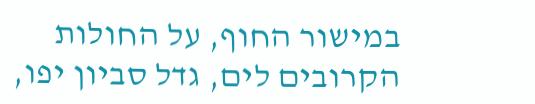במישור החוף, על החולות הקרובים לים, גדל סביון יפו,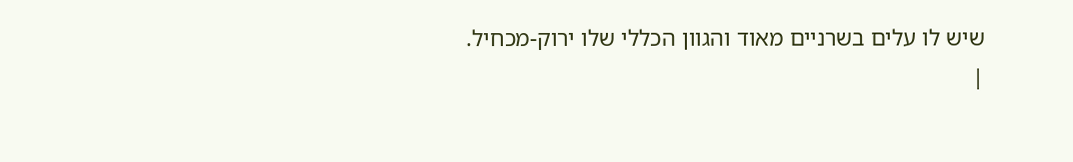שיש לו עלים בשרניים מאוד והגוון הכללי שלו ירוק-מכחיל.
|